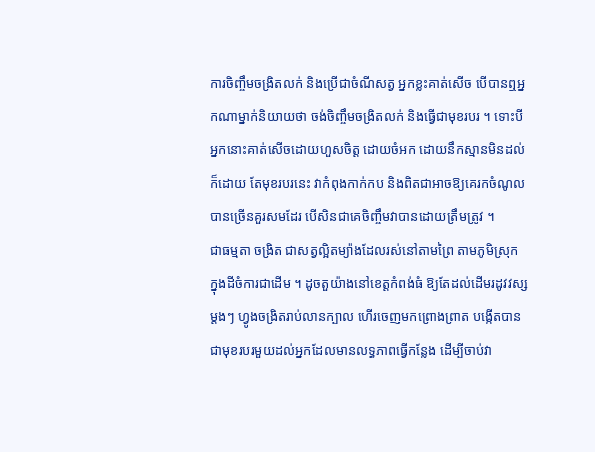ការចិញ្ចឹមចង្រិតលក់ និងប្រើជាចំណីសត្វ អ្នកខ្លះគាត់សើច បើបានឮអ្នកណាម្នាក់និយាយថា ចង់ចិញ្ចឹមចង្រិតលក់ និងធ្វើជាមុខរបរ ។ ទោះបីអ្នកនោះគាត់សើចដោយហួសចិត្ដ ដោយចំអក ដោយនឹកស្មានមិនដល់ក៏ដោយ តែមុខរបរនេះ វាកំពុងកាក់កប និងពិតជាអាចឱ្យគេរកចំណូលបានច្រើនគួរសមដែរ បើសិនជាគេចិញ្ចឹមវាបានដោយត្រឹមត្រូវ ។
ជាធម្មតា ចង្រិត ជាសត្វល្អិតម្យ៉ាងដែលរស់នៅតាមព្រៃ តាមភូមិស្រុក ក្នុងដីចំការជាដើម ។ ដូចតួយ៉ាងនៅខេត្ដកំពង់ធំ ឱ្យតែដល់ដើមរដូវវស្សម្ដងៗ ហ្វូងចង្រិតរាប់លានក្បាល ហើរចេញមកព្រោងព្រាត បង្កើតបានជាមុខរបរមួយដល់អ្នកដែលមានលទ្ធភាពធ្វើកន្លែង ដើម្បីចាប់វា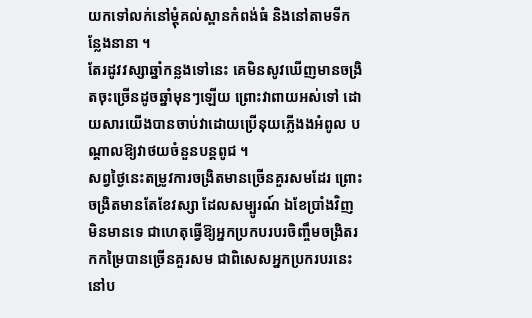យកទៅលក់នៅម្ដុំគល់ស្ពានកំពង់ធំ និងនៅតាមទីកន្លែងនានា ។
តែរដូវវស្សាឆ្នាំកន្លងទៅនេះ គេមិនសូវឃើញមានចង្រិតចុះច្រើនដូចឆ្នាំមុនៗឡើយ ព្រោះវាពាយអស់ទៅ ដោយសារយើងបានចាប់វាដោយប្រើនុយភ្លើងងអំពូល បណ្ដាលឱ្យវាថយចំនួនបន្ដពូជ ។
សព្វថ្ងៃនេះតម្រូវការចង្រិតមានច្រើនគួរសមដែរ ព្រោះចង្រិតមានតែខែវស្សា ដែលសម្បូរណ៍ ឯខែប្រាំងវិញ មិនមានទេ ជាហេតុធ្វើឱ្យអ្នកប្រកបរបរចិញ្ចឹមចង្រិតរកកម្រៃបានច្រើនគួរសម ជាពិសេសអ្នកប្រករបរនេះនៅប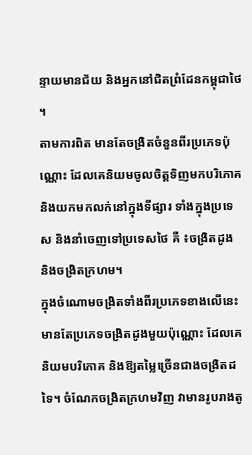ន្ទាយមានជ័យ និងអ្នកនៅជិតព្រំដែនកម្ពុជាថៃ ។
តាមការពិត មានតែចង្រិតចំនួនពីរប្រភេទប៉ុណ្ណោះ ដែលគេនិយមចូលចិត្ដទិញមកបរិភោគ និងយកមកលក់នៅក្នុងទីផ្សារ ទាំងក្នុងប្រទេស និងនាំចេញទៅប្រទេសថៃ គឺ ៖ចង្រិតដូង និងចង្រិតក្រហម។
ក្នុងចំណោមចង្រិតទាំងពីរប្រភេទខាងលើនេះ មានតែប្រភេទចង្រិតដូងមួយប៉ុណ្ណោះ ដែលគេនិយមបរិភោគ និងឱ្យតម្លៃច្រើនជាងចង្រិតដទៃ។ ចំណែកចង្រិតក្រហមវិញ វាមានរូបរាងតូ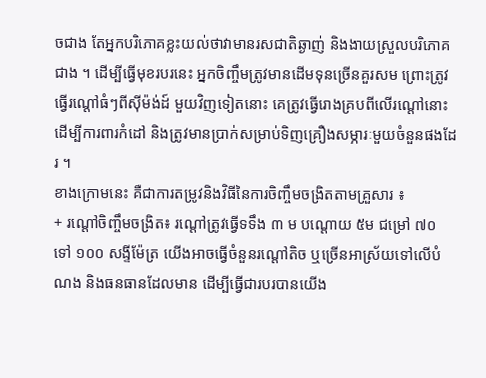ចជាង តែអ្នកបរិភោគខ្លះយល់ថាវាមានរសជាតិឆ្ងាញ់ និងងាយស្រួលបរិភោគជាង ។ ដើម្បីធ្វើមុខរបរនេះ អ្នកចិញ្ចឹមត្រូវមានដើមទុនច្រើនគួរសម ព្រោះត្រូវធ្វើរណ្ដៅធំៗពីស៊ីម៉ង់ដ៍ មួយវិញទៀតនោះ គេត្រូវធ្វើរោងគ្របពីលើរណ្ដៅនោះ ដើម្បីការពារកំដៅ និងត្រូវមានប្រាក់សម្រាប់ទិញគ្រឿងសម្ភារៈមួយចំនួនផងដែរ ។
ខាងក្រោមនេះ គឺជាការតម្រូវនិងវិធីនៃការចិញ្ចឹមចង្រិតតាមគ្រួសារ ៖
+ រណ្ដៅចិញ្ចឹមចង្រិត៖ រណ្ដៅត្រូវធ្វើទទឹង ៣ ម បណ្ដោយ ៥ម ជម្រៅ ៧០ ទៅ ១០០ សង្ទីម៉ែត្រ យើងអាចធ្វើចំនួនរណ្ដៅតិច ឬច្រើនអាស្រ័យទៅលើបំណង និងធនធានដែលមាន ដើម្បីធ្វើជារបរបានយើង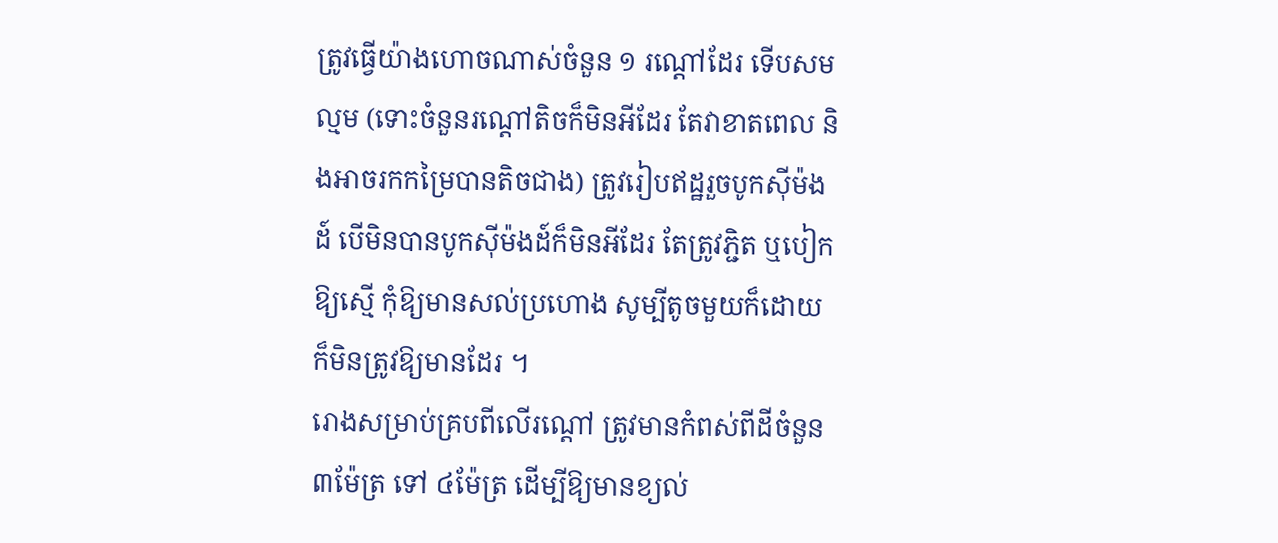ត្រូវធ្វើយ៉ាងហោចណាស់ចំនួន ១ រណ្ដៅដែរ ទើបសមល្មម (ទោះចំនួនរណ្ដៅតិចក៏មិនអីដែរ តែវាខាតពេល និងអាចរកកម្រៃបានតិចជាង) ត្រូវរៀបឥដ្ឋរួចបូកស៊ីម៉ងដ៍ បើមិនបានបូកស៊ីម៉ងដ៍ក៏មិនអីដែរ តែត្រូវភ្ជិត ឬបៀកឱ្យស្មើ កុំឱ្យមានសល់ប្រហោង សូម្បីតូចមួយក៏ដោយ ក៏មិនត្រូវឱ្យមានដែរ ។
រោងសម្រាប់គ្របពីលើរណ្ដៅ ត្រូវមានកំពស់ពីដីចំនួន៣ម៉ែត្រ ទៅ ៤ម៉ែត្រ ដើម្បីឱ្យមានខ្យល់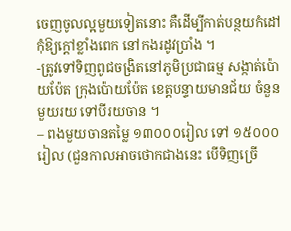ចេញចូលល្អមួយទៀតនោះ គឺដើម្បីកាត់បន្ថយកំដៅ កុំឱ្យក្ដៅខ្លាំងពេក នៅកងរដូវប្រាំង ។
-ត្រូវទៅទិញពូជចង្រិតនៅភូមិប្រជាធម្ម សង្កាត់ប៉ោយប៉ែត ក្រុងប៉ោយប៉ែត ខេត្ដបន្ទាយមានជ័យ ចំនួនមួយរយ ទៅបីរយចាន ។
– ពងមួយចានតម្លៃ ១៣០០០រៀល ទៅ ១៥០០០រៀល (ជួនកាលអាចថោកជាងនេះ បើទិញច្រើ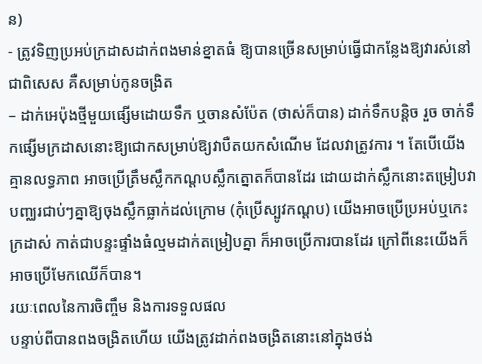ន)
- ត្រូវទិញប្រអប់ក្រដាសដាក់ពងមាន់ខ្នាតធំ ឱ្យបានច្រើនសម្រាប់ធ្វើជាកន្លែងឱ្យវារស់នៅ ជាពិសេស គឺសម្រាប់កូនចង្រិត
– ដាក់អេប៉ុងថ្មីមួយផ្សើមដោយទឹក ឬចានសំប៉ែត (ថាស់ក៏បាន) ដាក់ទឹកបន្ដិច រួច ចាក់ទឹកផ្សើមក្រដាសនោះឱ្យជោកសម្រាប់ឱ្យវាបឺតយកសំណើម ដែលវាត្រូវការ ។ តែបើយើងគ្មានលទ្ធភាព អាចប្រើត្រឹមស្លឹកកណ្ដបស្លឹកត្នោតក៏បានដែរ ដោយដាក់ស្លឹកនោះតម្រៀបវាបញ្ឈរជាប់ៗគ្នាឱ្យចុងស្លឹកធ្លាក់ដល់ក្រោម (កុំប្រើស្បូវកណ្ដប) យើងអាចប្រើប្រអប់ឬកេះក្រដាស់ កាត់ជាបន្ទះផ្ទាំងធំល្មមដាក់តម្រៀបគ្នា ក៏អាចប្រើការបានដែរ ក្រៅពីនេះយើងក៏អាចប្រើមែកឈើក៏បាន។
រយៈពេលនៃការចិញ្ចឹម និងការទទួលផល
បន្ទាប់ពីបានពងចង្រិតហើយ យើងត្រូវដាក់ពងចង្រិតនោះនៅក្នុងថង់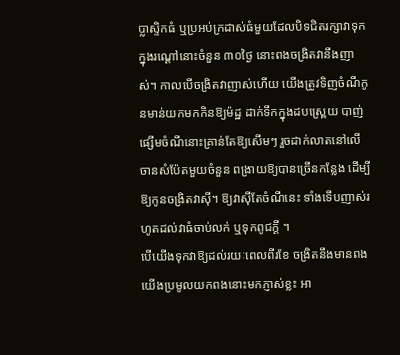ប្លាស្ទិកធំ ឬប្រអប់ក្រដាស់ធំមួយដែលបិទជិតរក្សាវាទុកក្នុងរណ្ដៅនោះចំនួន ៣០ថ្ងៃ នោះពងចង្រិតវានឹងញាស់។ កាលបើចង្រិតវាញាស់ហើយ យើងត្រូវទិញចំណីកូនមាន់យកមកកិនឱ្យម៉ដ្ឋ ដាក់ទឹកក្នុងដបស្ព្រេយ បាញ់ផ្សើមចំណីនោះគ្រាន់តែឱ្យសើមៗ រួចដាក់លាតនៅលើចានសំប៉ែតមួយចំនួន ពង្រាយឱ្យបានច្រើនកន្លែង ដើម្បីឱ្យកូនចង្រិតវាស៊ី។ ឱ្យវាស៊ីតែចំណីនេះ ទាំងទើបញាស់រហូតដល់វាធំចាប់លក់ ឬទុកពូជក្ដី ។
បើយើងទុកវាឱ្យដល់រយៈពេលពីរខែ ចង្រិតនឹងមានពង យើងប្រមូលយកពងនោះមកភ្ញាស់ខ្លះ អា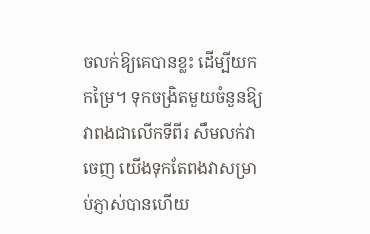ចលក់ឱ្យគេបានខ្លះ ដើម្បីយកកម្រៃ។ ទុកចង្រិតមួយចំនួនឱ្យវាពងជាលើកទីពីរ សឹមលក់វាចេញ យើងទុកតែពងវាសម្រាប់ភ្ញាស់បានហើយ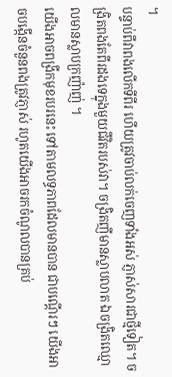។
បន្ទាប់ពីវាពងលើកទីពីរ ហើយត្រូវចាប់លក់ចេញទាំងអស់ ភ្ញាស់សារជាថ្មីទៀត។ ចង្រិតពងតែពីរដងទេក្នុងមួយជីវិតរបស់វា។ ចង្រិតញីមានស្លាបលាត ឯចង្រិតឈ្មោលមានស្លាបក្រញ៉ាញ់ ។
យើងអាចពង្រីកមុខរបរនេះ ទៅតាមលទ្ធភាពដែលមានបាន ជាបណ្ដើរៗ យើងអាចបង្កើនចំនួនពងត្រូវភ្ញាស់ រហូតយើងអាចរកចំណូលបានគ្រប់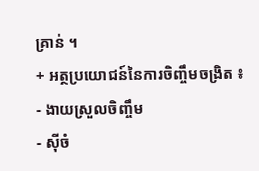គ្រាន់ ។
+ អត្ថប្រយោជន៍នៃការចិញ្ចឹមចង្រិត ៖
- ងាយស្រួលចិញ្ចឹម
- ស៊ីចំ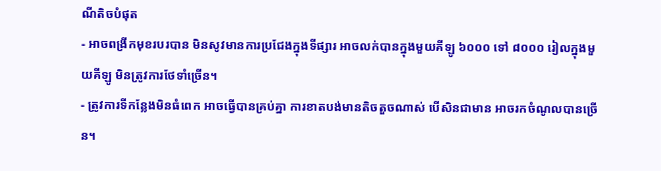ណីតិចបំផុត
- អាចពង្រីកមុខរបរបាន មិនសូវមានការប្រជែងក្នុងទីផ្សារ អាចលក់បានក្នុងមួយគីឡូ ៦០០០ ទៅ ៨០០០ រៀលក្នុងមួយគីឡូ មិនត្រូវការថែទាំច្រើន។
- ត្រូវការទីកន្លែងមិនធំពេក អាចធ្វើបានគ្រប់គ្នា ការខាតបង់មានតិចតួចណាស់ បើសិនជាមាន អាចរកចំណូលបានច្រើន។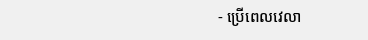- ប្រើពេលវេលា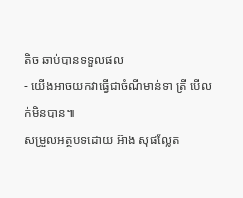តិច ឆាប់បានទទួលផល
- យើងអាចយកវាធ្វើជាចំណីមាន់ទា ត្រី បើលក់មិនបាន៕
សម្រួលអត្ថបទដោយ អ៊ាង សុផល្លែត